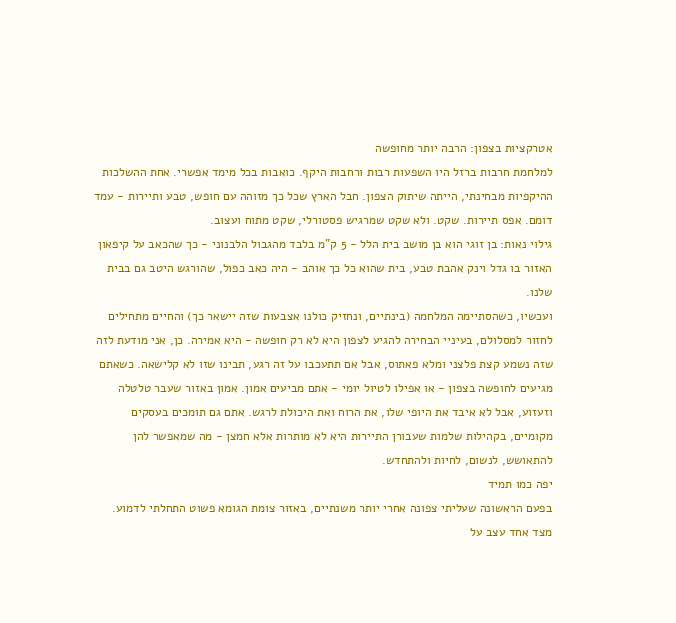אטרקציות בצפון: הרבה יותר מחופשה
למלחמת חרבות ברזל היו השפעות רבות ורחבות היקף. כואבות בכל מימד אפשרי. אחת ההשלכות ההיקפיות מבחינתי, הייתה שיתוק הצפון. חבל הארץ שכל כך מזוהה עם חופש, טבע ותיירות - עמד דומם. אפס תיירות. שקט. ולא שקט שמרגיש פסטורלי, שקט מתוח ועצוב.
גילוי נאות: בן זוגי הוא בן מושב בית הלל - 5 ק"מ בלבד מהגבול הלבנוני - כך שהכאב על קיפאון האזור בו גדל וינק אהבת טבע, בית שהוא כל כך אוהב - היה כאב כפול, שהורגש היטב גם בבית שלנו.
ועכשיו, כשהסתיימה המלחמה (בינתיים, ונחזיק כולנו אצבעות שזה יישאר כך) והחיים מתחילים לחזור למסלולם, בעיניי הבחירה להגיע לצפון היא לא רק חופשה - היא אמירה. כן, אני מודעת לזה שזה נשמע קצת פלצני ומלא פאתוס, אבל אם תתעכבו על זה רגע, תבינו שזו לא קלישאה. כשאתם מגיעים לחופשה בצפון - או אפילו לטיול יומי - אתם מביעים אמון. אמון באזור שעבר טלטלה וזעזוע, אבל לא איבד את היופי שלו, את הרוח ואת היכולת לרגש. אתם גם תומכים בעסקים מקומיים, בקהילות שלמות שעבורן התיירות היא לא מותרות אלא חמצן - מה שמאפשר להן להתאושש, לנשום, לחיות ולהתחדש.
יפה כמו תמיד
בפעם הראשונה שעליתי צפונה אחרי יותר משנתיים, באזור צומת הגומא פשוט התחלתי לדמוע. מצד אחד עצב על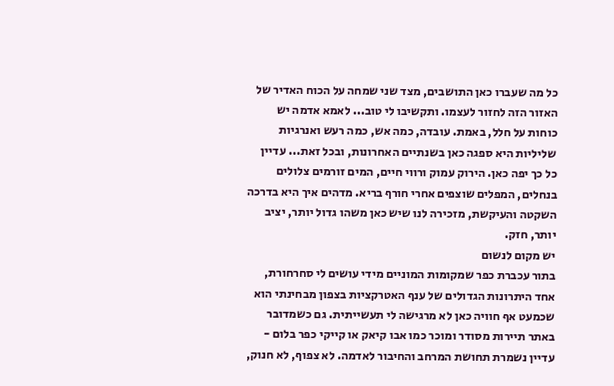כל מה שעברו כאן התושבים, מצד שני שמחה על הכוח האדיר של האזור הזה לחזור לעצמו. ותקשיבו לי טוב... לאמא אדמה יש כוחות על חלל, באמת. עובדה, כמה אש, כמה רעש ואנרגיות שליליות היא ספגה כאן בשנתיים האחרונות, ובכל זאת... עדיין כל כך יפה כאן. הירוק עמוק ורווי חיים, המים זורמים צלולים בנחלים, המפלים שוצפים אחרי חורף בריא. מדהים איך היא בדרכה השקטה והעיקשת, מזכירה לנו שיש כאן משהו גדול יותר, יציב יותר, חזק.
יש מקום לנשום
בתור עכברת כפר שמקומות המוניים מידי עושים לי סחרחורת, אחד היתרונות הגדולים של ענף האטרקציות בצפון מבחינתי הוא שכמעט אף חוויה כאן לא מרגישה לי תעשייתית. גם כשמדובר באתר תיירות מסודר ומוכר כמו אבו קיאק או קייקי כפר בלום - עדיין נשמרת תחושת המרחב והחיבור לאדמה. לא צפוף, לא חנוק,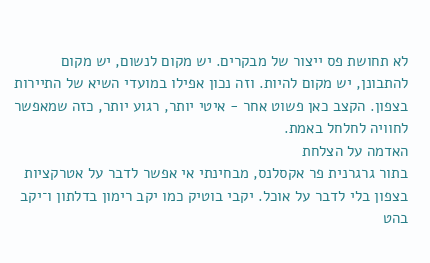לא תחושת פס ייצור של מבקרים. יש מקום לנשום, יש מקום להתבונן, יש מקום להיות. וזה נכון אפילו במועדי השיא של התיירות בצפון. הקצב כאן פשוט אחר - איטי יותר, רגוע יותר, כזה שמאפשר לחוויה לחלחל באמת.
האדמה על הצלחת
בתור גרגרנית פר אקסלנס, מבחינתי אי אפשר לדבר על אטרקציות בצפון בלי לדבר על אוכל. יקבי בוטיק כמו יקב רימון בדלתון ו־יקב בהט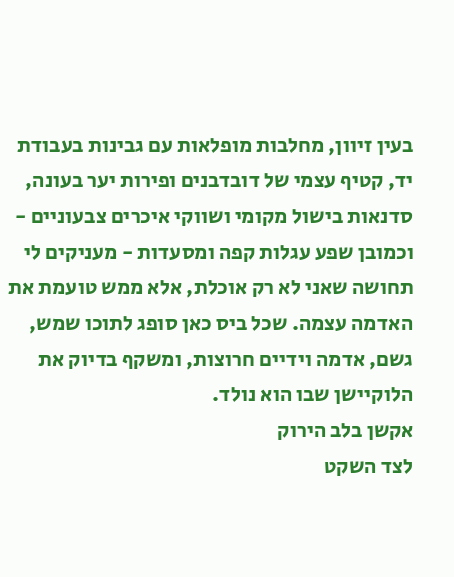בעין זיוון, מחלבות מופלאות עם גבינות בעבודת יד, קטיף עצמי של דובדבנים ופירות יער בעונה, סדנאות בישול מקומי ושווקי איכרים צבעוניים - וכמובן שפע עגלות קפה ומסעדות - מעניקים לי תחושה שאני לא רק אוכלת, אלא ממש טועמת את האדמה עצמה. שכל ביס כאן סופג לתוכו שמש, גשם, אדמה וידיים חרוצות, ומשקף בדיוק את הלוקיישן שבו הוא נולד.
אקשן בלב הירוק
לצד השקט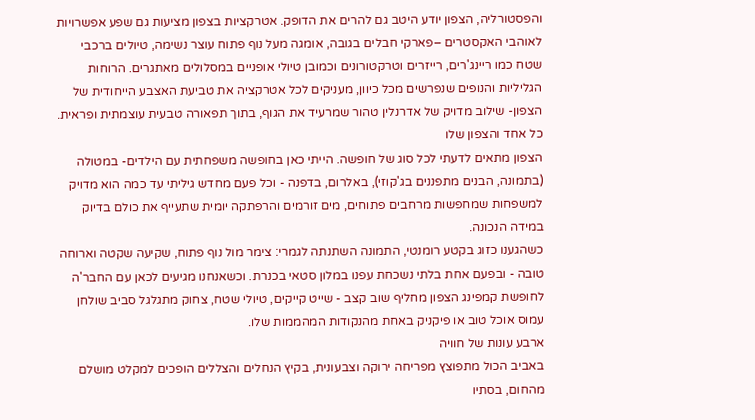והפסטורליה, הצפון יודע היטב גם להרים את הדופק. אטרקציות בצפון מציעות גם שפע אפשרויות לאוהבי האקסטרים –פארקי חבלים בגובה, אומגה מעל נוף פתוח עוצר נשימה, טיולים ברכבי שטח כמו ריינג'רים, רייזרים וטרקטורונים וכמובן טיולי אופניים במסלולים מאתגרים. הרוחות הגליליות והנופים שנפרשים מכל כיוון, מעניקים לכל אטרקציה את טביעת האצבע הייחודית של הצפון- שילוב מדויק של אדרנלין טהור שמרעיד את הגוף, בתוך תפאורה טבעית עוצמתית ופראית.
כל אחד והצפון שלו
הצפון מתאים לדעתי לכל סוג של חופשה. הייתי כאן בחופשה משפחתית עם הילדים- במטולה (בתמונה, הבנים מתפננים בג'קוזי), באלרום, בדפנה - וכל פעם מחדש גיליתי עד כמה הוא מדויק למשפחות שמחפשות מרחבים פתוחים, מים זורמים והרפתקה יומית שתעייף את כולם בדיוק במידה הנכונה.
כשהגענו כזוג בקטע רומנטי, התמונה השתנתה לגמרי: צימר מול נוף פתוח, שקיעה שקטה וארוחה טובה - ובפעם אחת בלתי נשכחת עפנו במלון סטאי בכנרת. וכשאנחנו מגיעים לכאן עם החבר'ה לחופשת קמפינג הצפון מחליף שוב קצב - שייט קייקים, טיולי שטח, צחוק מתגלגל סביב שולחן עמוס אוכל טוב או פיקניק באחת מהנקודות המהממות שלו.
ארבע עונות של חוויה
באביב הכול מתפוצץ מפריחה ירוקה וצבעונית, בקיץ הנחלים והצללים הופכים למקלט מושלם מהחום, בסתיו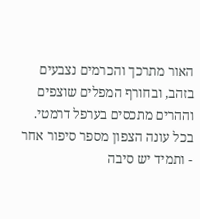האור מתרכך והכרמים נצבעים בזהב, ובחורף המפלים שוצפים וההרים מתכסים בערפל דרמטי. בכל עונה הצפון מספר סיפור אחר - ותמיד יש סיבה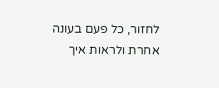לחזור, כל פעם בעונה אחרת ולראות איך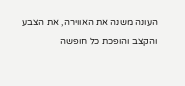העונה משנה את האווירה, את הצבע והקצב והופכת כל חופשה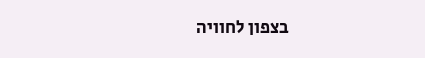בצפון לחוויה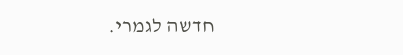חדשה לגמרי.